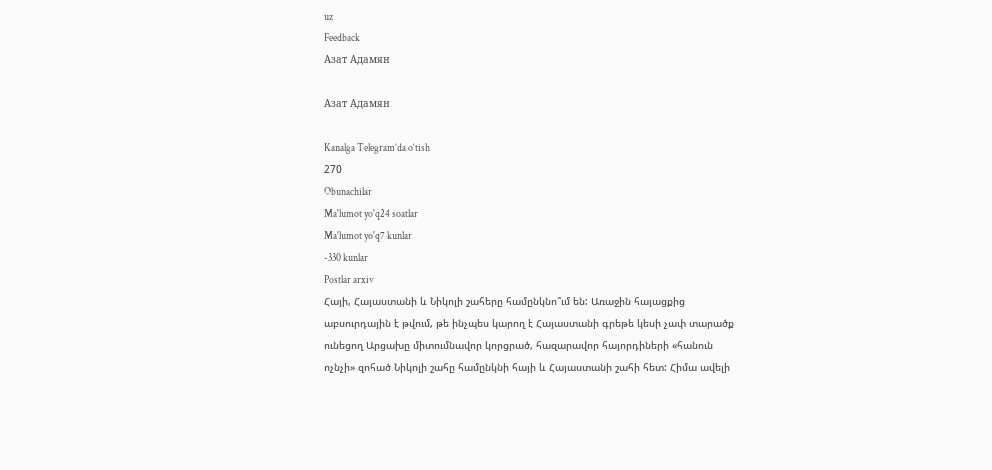uz
Feedback
Азат Адамян

Азат Адамян

Kanalga Telegram’da o‘tish
270
Obunachilar
Ma'lumot yo'q24 soatlar
Ma'lumot yo'q7 kunlar
-330 kunlar
Postlar arxiv
Հայի, Հայաստանի և Նիկոլի շահերը համընկնո՞ւմ են: Առաջին հայացքից աբսուրդային է թվում, թե ինչպես կարող է Հայաստանի գրեթե կեսի չափ տարածք ունեցող Արցախը միտումնավոր կորցրած, հազարավոր հայորդիների «հանուն ոչնչի» զոհած Նիկոլի շահը համընկնի հայի և Հայաստանի շահի հետ: Հիմա ավելի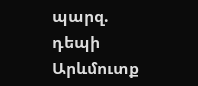պարզ. դեպի Արևմուտք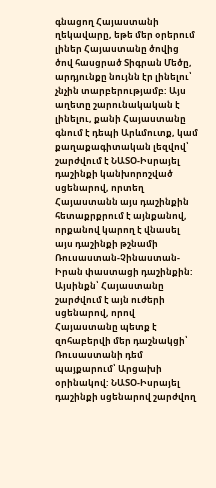գնացող Հայաստանի ղեկավարը, եթե մեր օրերում լիներ Հայաստանը ծովից ծով հասցրած Տիգրան Մեծը, արդյունքը նույնն էր լինելու՝ չնչին տարբերությամբ: Այս աղետը շարունակական է լինելու, քանի Հայաստանը գնում է դեպի Արևմուտք, կամ քաղաքագիտական լեզվով՝ շարժվում է ՆԱՏՕ-Իսրայել դաշինքի կանխորոշված սցենարով, որտեղ Հայաստանն այս դաշինքին հետաքրքրում է այնքանով, որքանով կարող է վնասել այս դաշինքի թշնամի Ռուսաստան-Չինաստան-Իրան փաստացի դաշինքին: Այսինքն՝ Հայաստանը շարժվում է այն ուժերի սցենարով, որով Հայաստանը պետք է զոհաբերվի մեր դաշնակցի՝ Ռուսաստանի դեմ պայքարում՝ Արցախի օրինակով: ՆԱՏՕ-Իսրայել դաշինքի սցենարով շարժվող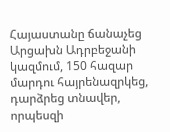Հայաստանը ճանաչեց Արցախն Ադրբեջանի կազմում, 150 հազար մարդու հայրենազրկեց, դարձրեց տնավեր, որպեսզի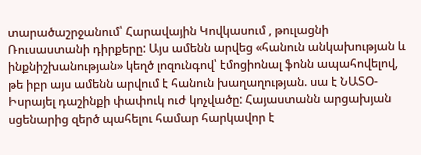տարածաշրջանում՝ Հարավային Կովկասում , թուլացնի Ռուսաստանի դիրքերը: Այս ամենն արվեց «հանուն անկախության և ինքնիշխանության» կեղծ լոզունգով՝ էմոցիոնալ ֆոնն ապահովելով, թե իբր այս ամենն արվում է հանուն խաղաղության. սա է ՆԱՏՕ-Իսրայել դաշինքի փափուկ ուժ կոչվածը: Հայաստանն արցախյան սցենարից զերծ պահելու համար հարկավոր է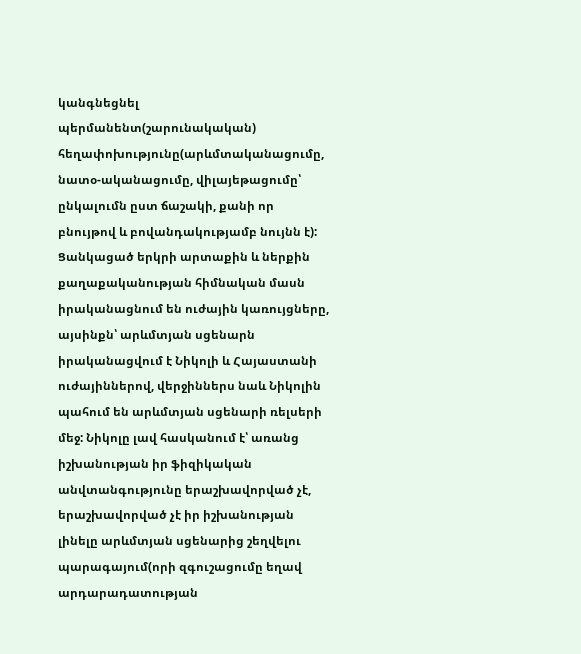կանգնեցնել պերմանենտ(շարունակական) հեղափոխությունը(արևմտականացումը, նատօ-ականացումը, վիլայեթացումը՝ ընկալումն ըստ ճաշակի, քանի որ բնույթով և բովանդակությամբ նույնն է): Ցանկացած երկրի արտաքին և ներքին քաղաքականության հիմնական մասն իրականացնում են ուժային կառույցները, այսինքն՝ արևմտյան սցենարն իրականացվում է Նիկոլի և Հայաստանի ուժայիններով, վերջիններս նաև Նիկոլին պահում են արևմտյան սցենարի ռելսերի մեջ: Նիկոլը լավ հասկանում է՝ առանց իշխանության իր ֆիզիկական անվտանգությունը երաշխավորված չէ, երաշխավորված չէ իր իշխանության լինելը արևմտյան սցենարից շեղվելու պարագայում(որի զգուշացումը եղավ արդարադատության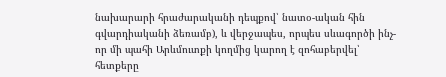նախարարի հրաժարականի դեպքով՝ նատօ-ական հին գվարդիականի ձեռամբ), և վերջապես, որպես սևագործի ինչ-որ մի պահի Արևմուտքի կողմից կարող է զոհաբերվել՝ հետքերը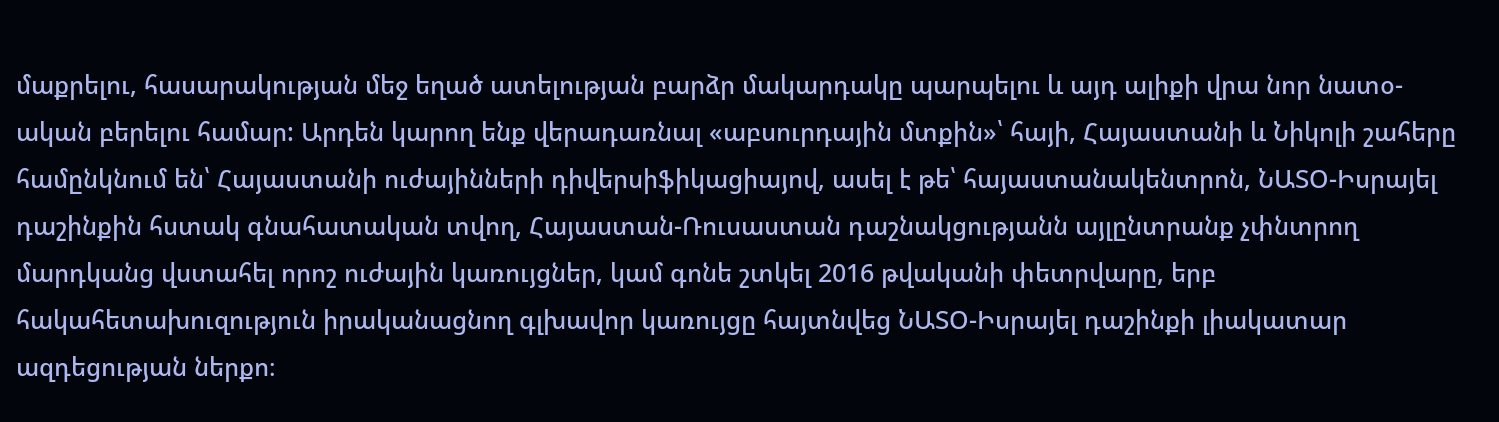մաքրելու, հասարակության մեջ եղած ատելության բարձր մակարդակը պարպելու և այդ ալիքի վրա նոր նատօ-ական բերելու համար: Արդեն կարող ենք վերադառնալ «աբսուրդային մտքին»՝ հայի, Հայաստանի և Նիկոլի շահերը համընկնում են՝ Հայաստանի ուժայինների դիվերսիֆիկացիայով, ասել է թե՝ հայաստանակենտրոն, ՆԱՏՕ-Իսրայել դաշինքին հստակ գնահատական տվող, Հայաստան-Ռուսաստան դաշնակցությանն այլընտրանք չփնտրող մարդկանց վստահել որոշ ուժային կառույցներ, կամ գոնե շտկել 2016 թվականի փետրվարը, երբ հակահետախուզություն իրականացնող գլխավոր կառույցը հայտնվեց ՆԱՏՕ-Իսրայել դաշինքի լիակատար ազդեցության ներքո։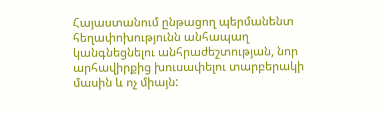Հայաստանում ընթացող պերմանենտ հեղափոխությունն անհապաղ կանգնեցնելու անհրաժեշտության, նոր արհավիրքից խուսափելու տարբերակի մասին և ոչ միայն: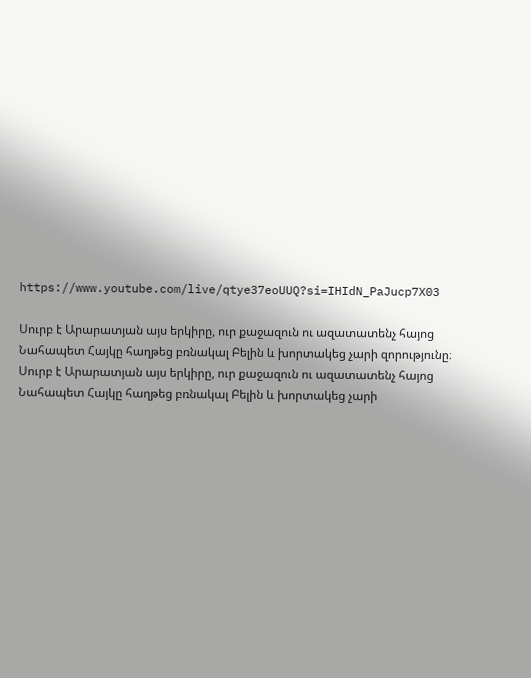https://www.youtube.com/live/qtye37eoUUQ?si=IHIdN_PaJucp7X03

Սուրբ է Արարատյան այս երկիրը, ուր քաջազուն ու ազատատենչ հայոց Նահապետ Հայկը հաղթեց բռնակալ Բելին և խորտակեց չարի զորությունը։
Սուրբ է Արարատյան այս երկիրը, ուր քաջազուն ու ազատատենչ հայոց Նահապետ Հայկը հաղթեց բռնակալ Բելին և խորտակեց չարի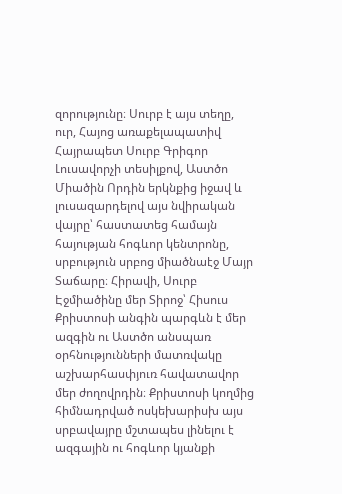զորությունը։ Սուրբ է այս տեղը, ուր, Հայոց առաքելապատիվ Հայրապետ Սուրբ Գրիգոր Լուսավորչի տեսիլքով, Աստծո Միածին Որդին երկնքից իջավ և լուսազարդելով այս նվիրական վայրը՝ հաստատեց համայն հայության հոգևոր կենտրոնը, սրբություն սրբոց միածնաէջ Մայր Տաճարը։ Հիրավի, Սուրբ Էջմիածինը մեր Տիրոջ՝ Հիսուս Քրիստոսի անգին պարգևն է մեր ազգին ու Աստծո անսպառ օրհնությունների մատռվակը աշխարհասփյուռ հավատավոր մեր ժողովրդին։ Քրիստոսի կողմից հիմնադրված ոսկեխարիսխ այս սրբավայրը մշտապես լինելու է ազգային ու հոգևոր կյանքի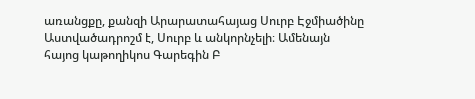առանցքը, քանզի Արարատահայաց Սուրբ Էջմիածինը Աստվածադրոշմ է, Սուրբ և անկորնչելի։ Ամենայն հայոց կաթողիկոս Գարեգին Բ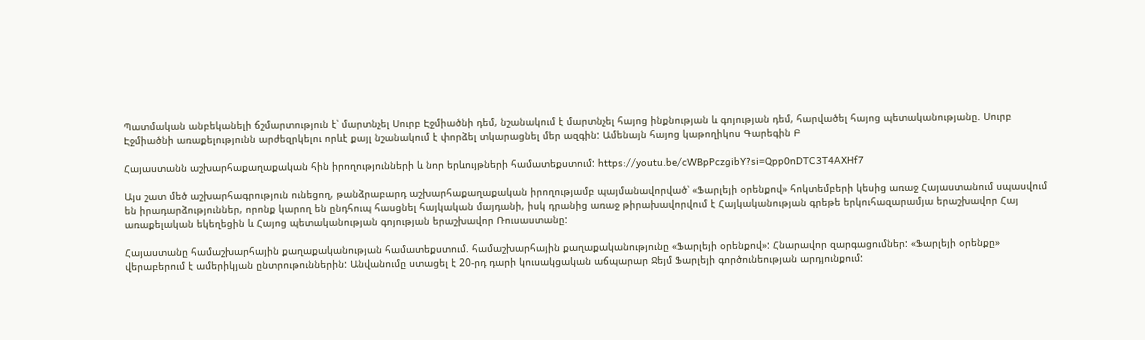Պատմական անբեկանելի ճշմարտություն է՝ մարտնչել Սուրբ Էջմիածնի դեմ, նշանակում է մարտնչել հայոց ինքնության և գոյության դեմ, հարվածել հայոց պետականությանը. Սուրբ Էջմիածնի առաքելությունն արժեզրկելու որևէ քայլ նշանակում է փորձել տկարացնել մեր ազգին: Ամենայն հայոց կաթողիկոս Գարեգին Բ

Հայաստանն աշխարհաքաղաքական հին իրողությունների և նոր երևույթների համատեքստում: https://youtu.be/cWBpPczgibY?si=Qpp0nDTC3T4AXHf7

Այս շատ մեծ աշխարհագրություն ունեցող, թանձրաբարդ աշխարհաքաղաքական իրողությամբ պայմանավորված՝ «Ֆարլեյի օրենքով» հոկտեմբերի կեսից առաջ Հայաստանում սպասվում են իրադարձություններ, որոնք կարող են ընդհուպ հասցնել հայկական մայդանի, իսկ դրանից առաջ թիրախավորվում է Հայկականության գրեթե երկուհազարամյա երաշխավոր Հայ առաքելական եկեղեցին և Հայոց պետականության գոյության երաշխավոր Ռուսաստանը:

Հայաստանը համաշխարհային քաղաքականության համատեքստում. համաշխարհային քաղաքականությունը «Ֆարլեյի օրենքով»: Հնարավոր զարգացումներ: «Ֆարլեյի օրենքը» վերաբերում է ամերիկյան ընտրութուններին: Անվանումը ստացել է 20-րդ դարի կուսակցական աճպարար Ջեյմ Ֆարլեյի գործունեության արդյունքում: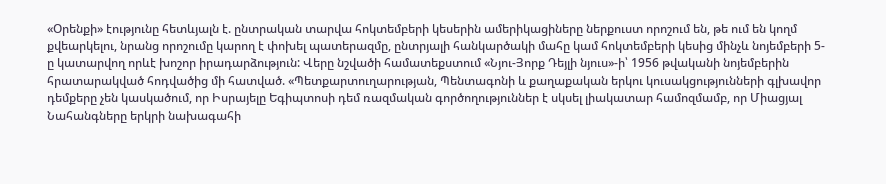«Օրենքի» էությունը հետևյալն է. ընտրական տարվա հոկտեմբերի կեսերին ամերիկացիները ներքուստ որոշում են, թե ում են կողմ քվեարկելու, նրանց որոշումը կարող է փոխել պատերազմը, ընտրյալի հանկարծակի մահը կամ հոկտեմբերի կեսից մինչև նոյեմբերի 5-ը կատարվող որևէ խոշոր իրադարձություն: Վերը նշվածի համատեքստում «Նյու-Յորք Դեյլի նյուս»-ի՝ 1956 թվականի նոյեմբերին հրատարակված հոդվածից մի հատված. «Պետքարտուղարության, Պենտագոնի և քաղաքական երկու կուսակցությունների գլխավոր դեմքերը չեն կասկածում, որ Իսրայելը Եգիպտոսի դեմ ռազմական գործողություններ է սկսել լիակատար համոզմամբ, որ Միացյալ Նահանգները երկրի նախագահի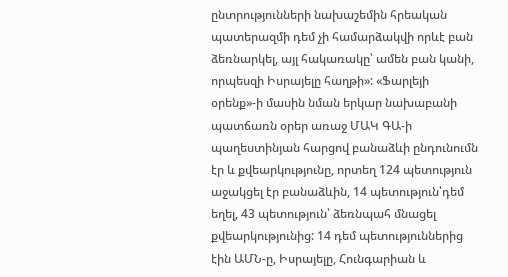ընտրությունների նախաշեմին հրեական պատերազմի դեմ չի համարձակվի որևէ բան ձեռնարկել, այլ հակառակը՝ ամեն բան կանի, որպեսզի Իսրայելը հաղթի»: «Ֆարլեյի օրենք»-ի մասին նման երկար նախաբանի պատճառն օրեր առաջ ՄԱԿ ԳԱ-ի պաղեստինյան հարցով բանաձևի ընդունումն էր և քվեարկությունը, որտեղ 124 պետություն աջակցել էր բանաձևին, 14 պետություն՝դեմ եղել, 43 պետություն՝ ձեռնպահ մնացել քվեարկությունից: 14 դեմ պետություններից էին ԱՄՆ-ը, Իսրայելը, Հունգարիան և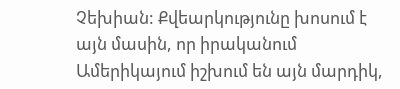Չեխիան: Քվեարկությունը խոսում է այն մասին, որ իրականում Ամերիկայում իշխում են այն մարդիկ,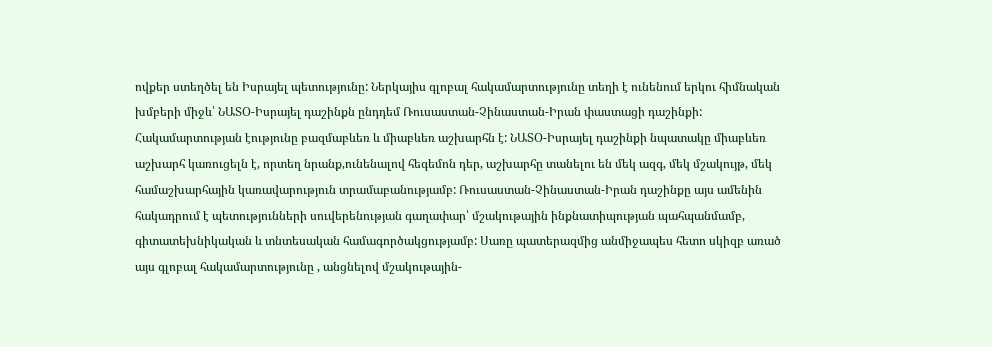ովքեր ստեղծել են Իսրայել պետությունը: Ներկայիս գլոբալ հակամարտությունը տեղի է ունենում երկու հիմնական խմբերի միջև՝ ՆԱՏՕ-Իսրայել դաշինքն ընդդեմ Ռուսաստան-Չինաստան-Իրան փաստացի դաշինքի: Հակամարտության էությունը բազմաբևեռ և միաբևեռ աշխարհն է: ՆԱՏՕ-Իսրայել դաշինքի նպատակը միաբևեռ աշխարհ կառուցելն է, որտեղ նրանք,ունենալով հեգեմոն դեր, աշխարհը տանելու են մեկ ազգ, մեկ մշակույթ, մեկ համաշխարհային կառավարություն տրամաբանությամբ: Ռուսաստան-Չինաստան-Իրան դաշինքը այս ամենին հակադրում է պետությունների սուվերենության գաղափար՝ մշակութային ինքնատիպության պահպանմամբ, գիտատեխնիկական և տնտեսական համագործակցությամբ: Սառը պատերազմից անմիջապես հետո սկիզբ առած այս գլոբալ հակամարտությունը , անցնելով մշակութային-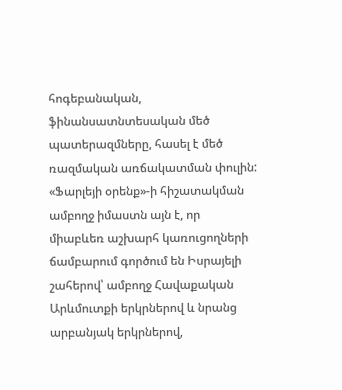հոգեբանական, ֆինանսատնտեսական մեծ պատերազմները, հասել է մեծ ռազմական առճակատման փուլին: «Ֆարլեյի օրենք»-ի հիշատակման ամբողջ իմաստն այն է, որ միաբևեռ աշխարհ կառուցողների ճամբարում գործում են Իսրայելի շահերով՝ ամբողջ Հավաքական Արևմուտքի երկրներով և նրանց արբանյակ երկրներով,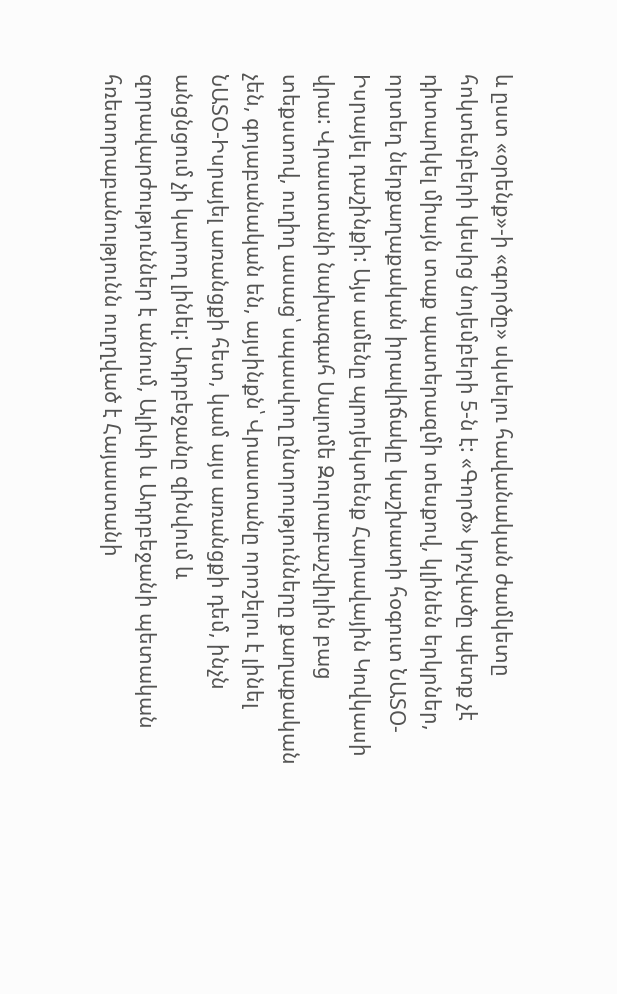և ըստ «օրենք»-ի «գործը» սկսելու հավանական ժամկետը հոկտեմբերի կեսից նոյեմբերի 5-ն է: «Գործ» կոչվածը պետք չէ դիտարկել միայն տաք պատերազմի տեսքով, կլինեն երկրներ, որտեղ ներքաղաքական իրավիճակը կաշխատի հօգուտ ՆԱՏՕ-Իսրայել դաշինքի: Այս ամենը պրոյեկտենք Հարավային Կովկասի վրա: Վրաստանի նախագահ Սալոմե Զուրաբաշվիլին բաց տեքստով, ուղիղ ասաց՝ սպասվող ընտրությունները քաղաքական չեն, գոյաբանական են, այսինքն՝ Վրաստանը որոշելու է լինել ՆԱՏՕ-Իսրայել առանցքի հետ, կամ այս առանցքի դեմ, ինչն անցնցում չի կարող լինել: Ադրբեջանը զինվում և զորավարժություններ է անում, Ալիևի և Ադրբեջանի պետական հռետորաբանությունն ուղղված է Հայաստանի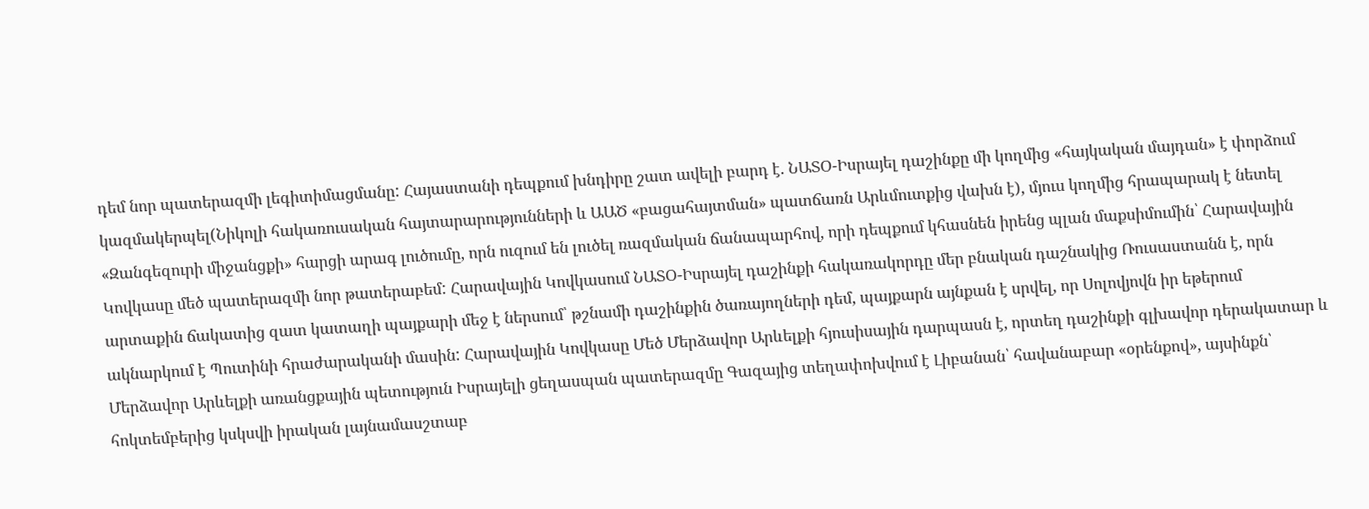դեմ նոր պատերազմի լեգիտիմացմանը: Հայաստանի դեպքում խնդիրը շատ ավելի բարդ է. ՆԱՏՕ-Իսրայել դաշինքը մի կողմից «հայկական մայդան» է փորձում կազմակերպել(Նիկոլի հակառուսական հայտարարությունների և ԱԱԾ «բացահայտման» պատճառն Արևմուտքից վախն է), մյուս կողմից հրապարակ է նետել «Զանգեզուրի միջանցքի» հարցի արագ լուծումը, որն ուզում են լուծել ռազմական ճանապարհով, որի դեպքում կհասնեն իրենց պլան մաքսիմումին՝ Հարավային Կովկասը մեծ պատերազմի նոր թատերաբեմ: Հարավային Կովկասում ՆԱՏՕ-Իսրայել դաշինքի հակառակորդը մեր բնական դաշնակից Ռուսաստանն է, որն արտաքին ճակատից զատ կատաղի պայքարի մեջ է ներսում՝ թշնամի դաշինքին ծառայողների դեմ, պայքարն այնքան է սրվել, որ Սոլովյովն իր եթերում ակնարկում է Պուտինի հրաժարականի մասին: Հարավային Կովկասը Մեծ Մերձավոր Արևելքի հյուսիսային դարպասն է, որտեղ դաշինքի գլխավոր դերակատար և Մերձավոր Արևելքի առանցքային պետություն Իսրայելի ցեղասպան պատերազմը Գազայից տեղափոխվում է Լիբանան՝ հավանաբար «օրենքով», այսինքն՝ հոկտեմբերից կսկսվի իրական լայնամասշտաբ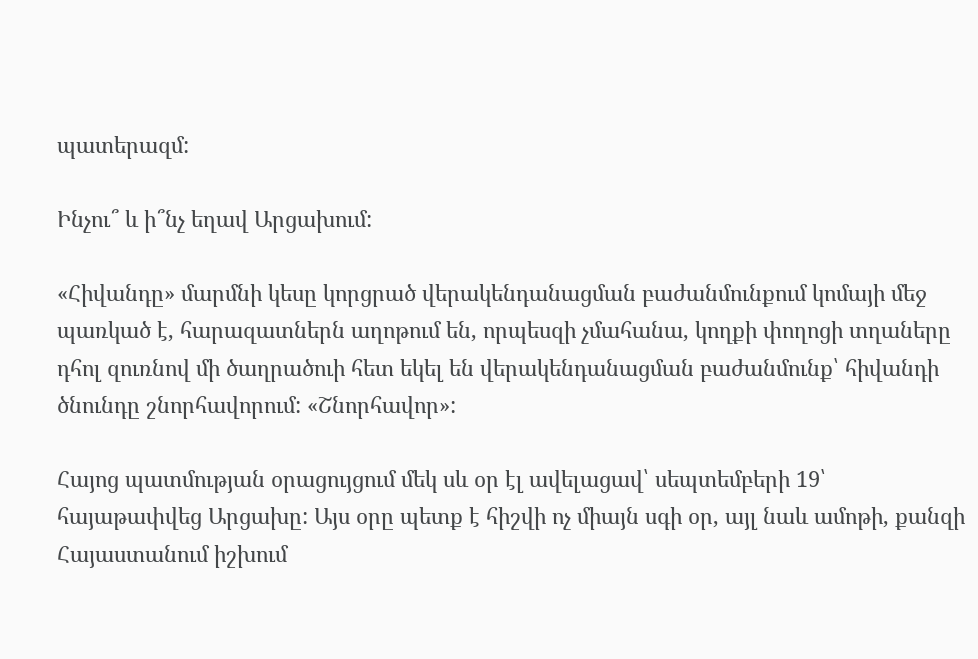պատերազմ:

Ինչու՞ և ի՞նչ եղավ Արցախում:

«Հիվանդը» մարմնի կեսը կորցրած վերակենդանացման բաժանմունքում կոմայի մեջ պառկած է, հարազատներն աղոթում են, որպեսզի չմահանա, կողքի փողոցի տղաները դհոլ զուռնով մի ծաղրածուի հետ եկել են վերակենդանացման բաժանմունք՝ հիվանդի ծնունդը շնորհավորում: «Շնորհավոր»:

Հայոց պատմության օրացույցում մեկ սև օր էլ ավելացավ՝ սեպտեմբերի 19՝ հայաթափվեց Արցախը: Այս օրը պետք է հիշվի ոչ միայն սգի օր, այլ նաև ամոթի, քանզի Հայաստանում իշխում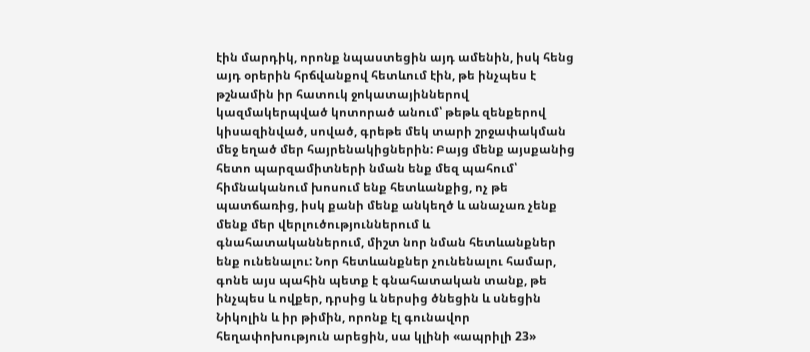էին մարդիկ, որոնք նպաստեցին այդ ամենին, իսկ հենց այդ օրերին հրճվանքով հետևում էին, թե ինչպես է թշնամին իր հատուկ ջոկատայիններով կազմակերպված կոտորած անում՝ թեթև զենքերով կիսազինված, սոված, գրեթե մեկ տարի շրջափակման մեջ եղած մեր հայրենակիցներին: Բայց մենք այսքանից հետո պարզամիտների նման ենք մեզ պահում՝ հիմնականում խոսում ենք հետևանքից, ոչ թե պատճառից, իսկ քանի մենք անկեղծ և անաչառ չենք մենք մեր վերլուծություններում և գնահատականներում, միշտ նոր նման հետևանքներ ենք ունենալու: Նոր հետևանքներ չունենալու համար, գոնե այս պահին պետք է գնահատական տանք, թե ինչպես և ովքեր, դրսից և ներսից ծնեցին և սնեցին Նիկոլին և իր թիմին, որոնք էլ գունավոր հեղափոխություն արեցին, սա կլինի «ապրիլի 23»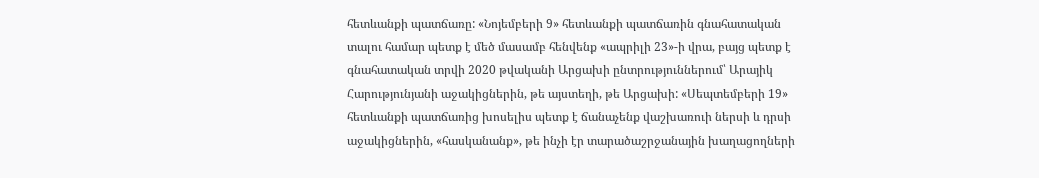հետևանքի պատճառը: «Նոյեմբերի 9» հետևանքի պատճառին գնահատական տալու համար պետք է մեծ մասամբ հենվենք «ապրիլի 23»-ի վրա, բայց պետք է գնահատական տրվի 2020 թվականի Արցախի ընտրություններում՝ Արայիկ Հարությունյանի աջակիցներին, թե այստեղի, թե Արցախի: «Սեպտեմբերի 19» հետևանքի պատճառից խոսելիս պետք է ճանաչենք վաշխառուի ներսի և դրսի աջակիցներին, «հասկանանք», թե ինչի էր տարածաշրջանային խաղացողների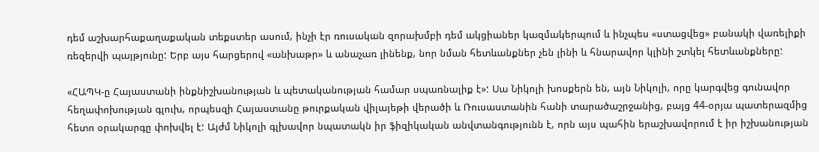դեմ աշխարհաքաղաքական տեքստեր ասում, ինչի էր ռուսական զորախմբի դեմ ակցիաներ կազմակերպում և ինչպես «ստացվեց» բանակի վառելիքի ռեզերվի պայթյունը: Երբ այս հարցերով «անխաթր» և անաչառ լինենք, նոր նման հետևանքներ չեն լինի և հնարավոր կլինի շտկել հետևանքները:

«ՀԱՊԿ-ը Հայաստանի ինքնիշխանության և պետականության համար սպառնալիք է»: Սա Նիկոլի խոսքերն են, այն Նիկոլի, որը կարգվեց գունավոր հեղափոխության գլուխ, որպեսզի Հայաստանը թուրքական վիլայեթի վերածի և Ռուսաստանին հանի տարածաշրջանից, բայց 44-օրյա պատերազմից հետո օրակարգը փոխվել է: Այժմ Նիկոլի գլխավոր նպատակն իր ֆիզիկական անվտանգությունն է, որն այս պահին երաշխավորում է իր իշխանության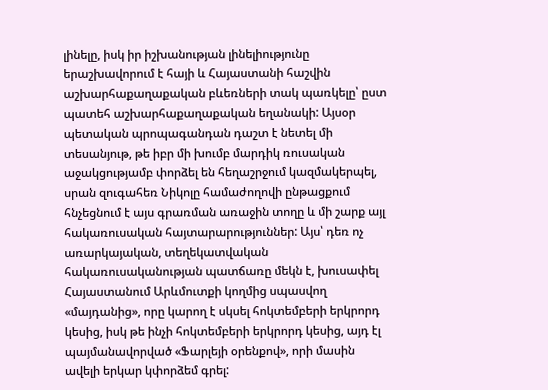լինելը, իսկ իր իշխանության լինելիությունը երաշխավորում է հայի և Հայաստանի հաշվին աշխարհաքաղաքական բևեռների տակ պառկելը՝ ըստ պատեհ աշխարհաքաղաքական եղանակի: Այսօր պետական պրոպագանդան դաշտ է նետել մի տեսանյութ, թե իբր մի խումբ մարդիկ ռուսական աջակցությամբ փորձել են հեղաշրջում կազմակերպել, սրան զուգահեռ Նիկոլը համաժողովի ընթացքում հնչեցնում է այս գրառման առաջին տողը և մի շարք այլ հակառուսական հայտարարություններ: Այս՝ դեռ ոչ առարկայական, տեղեկատվական հակառուսականության պատճառը մեկն է, խուսափել Հայաստանում Արևմուտքի կողմից սպասվող «մայդանից», որը կարող է սկսել հոկտեմբերի երկրորդ կեսից, իսկ թե ինչի հոկտեմբերի երկրորդ կեսից, այդ էլ պայմանավորված «Ֆարլեյի օրենքով», որի մասին ավելի երկար կփորձեմ գրել: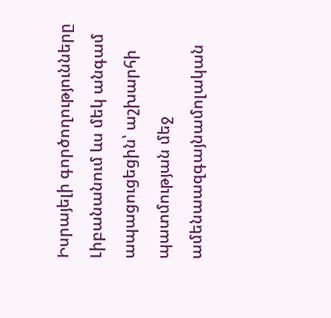Իսրայելի գործողությունները Լիբանանում ևս մեկ անգամ ապացուցեցին՝ աշխարհի պատմության մեջ ամենաազգայնամոլական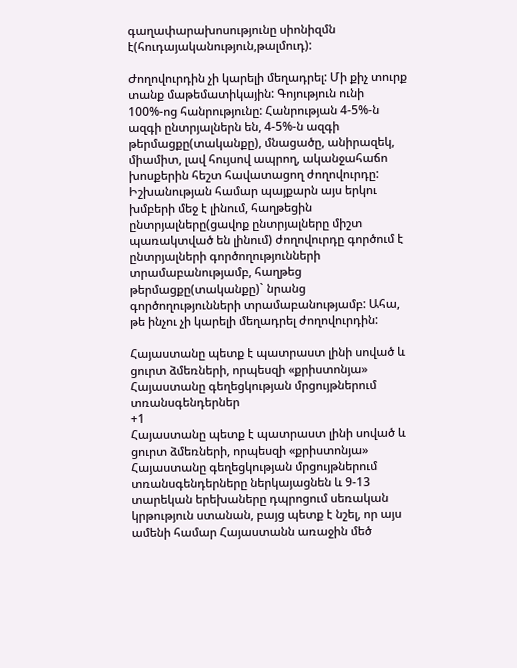գաղափարախոսությունը սիոնիզմն է(հուդայականություն,թալմուդ):

Ժողովուրդին չի կարելի մեղադրել: Մի քիչ տուրք տանք մաթեմատիկային: Գոյություն ունի 100%-ոց հանրությունը: Հանրության 4-5%-ն ազգի ընտրյալներն են, 4-5%-ն ազգի թերմացքը(տականքը), մնացածը, անիրազեկ, միամիտ, լավ հույսով ապրող, ականջահաճո խոսքերին հեշտ հավատացող ժողովուրդը: Իշխանության համար պայքարն այս երկու խմբերի մեջ է լինում, հաղթեցին ընտրյալները(ցավոք ընտրյալները միշտ պառակտված են լինում) ժողովուրդը գործում է ընտրյալների գործողությունների տրամաբանությամբ, հաղթեց թերմացքը(տականքը)` նրանց գործողությունների տրամաբանությամբ: Ահա, թե ինչու չի կարելի մեղադրել ժողովուրդին:

Հայաստանը պետք է պատրաստ լինի սոված և ցուրտ ձմեռների, որպեսզի «քրիստոնյա» Հայաստանը գեղեցկության մրցույթներում տռանսգենդերներ
+1
Հայաստանը պետք է պատրաստ լինի սոված և ցուրտ ձմեռների, որպեսզի «քրիստոնյա» Հայաստանը գեղեցկության մրցույթներում տռանսգենդերները ներկայացնեն և 9-13 տարեկան երեխաները դպրոցում սեռական կրթություն ստանան, բայց պետք է նշել, որ այս ամենի համար Հայաստանն առաջին մեծ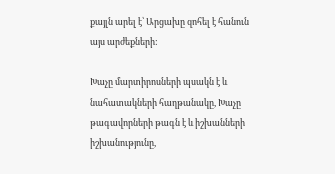քայլն արել է՝ Արցախը զոհել է հանուն այս արժեքների:

Խաչը մարտիրոսների պսակն է և նահատակների հաղթանակը, Խաչը թագավորների թագն է և իշխանների իշխանությունը,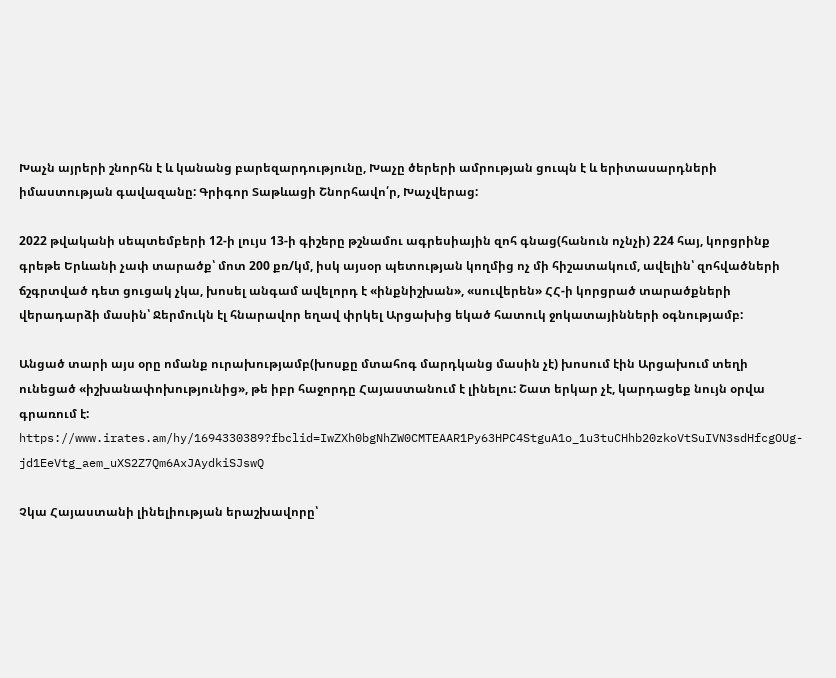Խաչն այրերի շնորհն է և կանանց բարեզարդությունը, Խաչը ծերերի ամրության ցուպն է և երիտասարդների իմաստության գավազանը: Գրիգոր Տաթևացի Շնորհավո՛ր, Խաչվերաց:

2022 թվականի սեպտեմբերի 12-ի լույս 13-ի գիշերը թշնամու ագրեսիային զոհ գնաց(հանուն ոչնչի) 224 հայ, կորցրինք գրեթե Երևանի չափ տարածք՝ մոտ 200 քռ/կմ, իսկ այսօր պետության կողմից ոչ մի հիշատակում, ավելին՝ զոհվածների ճշգրտված դետ ցուցակ չկա, խոսել անգամ ավելորդ է «ինքնիշխան», «սուվերեն» ՀՀ-ի կորցրած տարածքների վերադարձի մասին՝ Ջերմուկն էլ հնարավոր եղավ փրկել Արցախից եկած հատուկ ջոկատայինների օգնությամբ:

Անցած տարի այս օրը ոմանք ուրախությամբ(խոսքը մտահոգ մարդկանց մասին չէ) խոսում էին Արցախում տեղի ունեցած «իշխանափոխությունից», թե իբր հաջորդը Հայաստանում է լինելու: Շատ երկար չէ, կարդացեք նույն օրվա գրառում է:  https://www.irates.am/hy/1694330389?fbclid=IwZXh0bgNhZW0CMTEAAR1Py63HPC4StguA1o_1u3tuCHhb20zkoVtSuIVN3sdHfcgOUg-jd1EeVtg_aem_uXS2Z7Qm6AxJAydkiSJswQ

Չկա Հայաստանի լինելիության երաշխավորը՝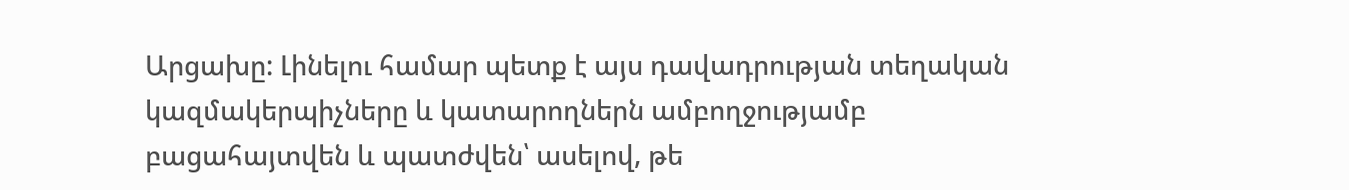Արցախը: Լինելու համար պետք է այս դավադրության տեղական կազմակերպիչները և կատարողներն ամբողջությամբ բացահայտվեն և պատժվեն՝ ասելով, թե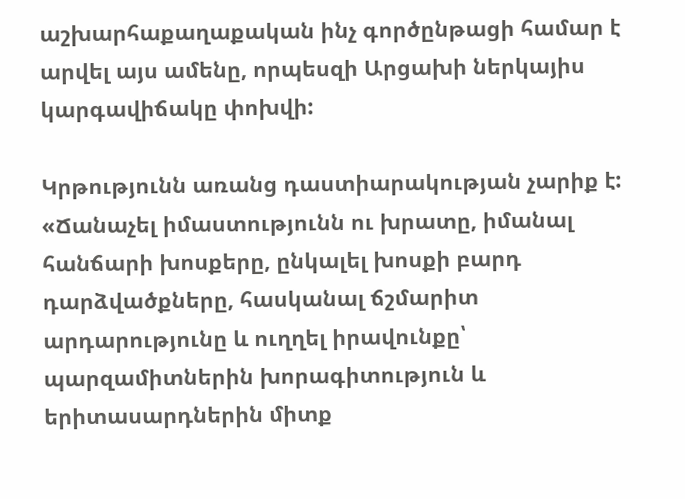աշխարհաքաղաքական ինչ գործընթացի համար է արվել այս ամենը, որպեսզի Արցախի ներկայիս կարգավիճակը փոխվի:

Կրթությունն առանց դաստիարակության չարիք է: «Ճանաչել իմաստությունն ու խրատը, իմանալ հանճարի խոսքերը, ընկալել խոսքի բարդ դարձվածքները, հասկանալ ճշմարիտ արդարությունը և ուղղել իրավունքը՝ պարզամիտներին խորագիտություն և երիտասարդներին միտք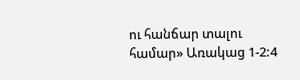ու հանճար տալու համար» Առակաց 1-2:4